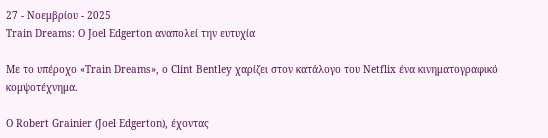27 - Νοεμβρίου - 2025
Train Dreams: Ο Joel Edgerton αναπολεί την ευτυχία

Με το υπέροχο «Train Dreams», ο Clint Bentley χαρίζει στον κατάλογο του Netflix ένα κινηματογραφικό κομψοτέχνημα.

Ο Robert Grainier (Joel Edgerton), έχοντας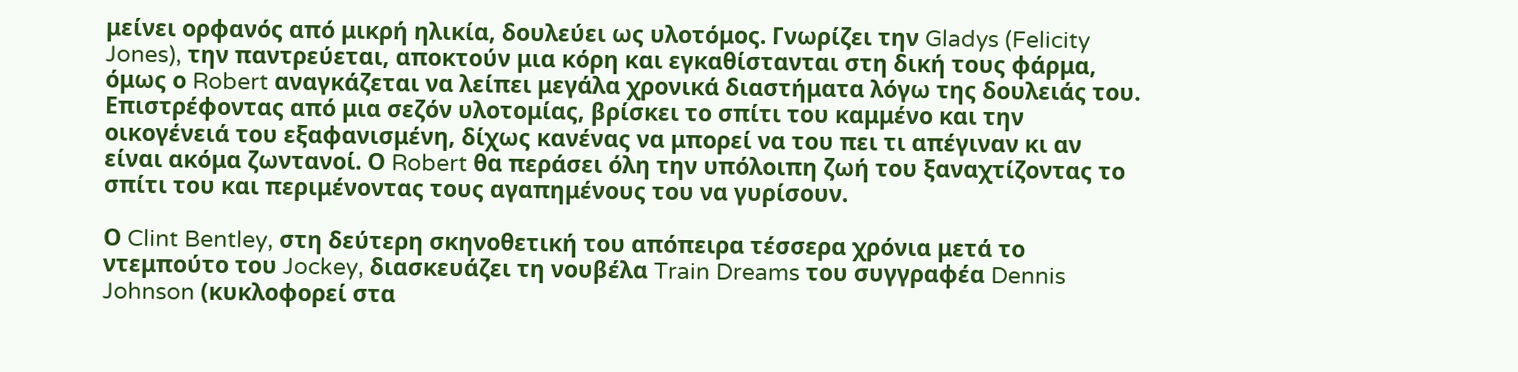μείνει ορφανός από μικρή ηλικία, δουλεύει ως υλοτόμος. Γνωρίζει την Gladys (Felicity Jones), την παντρεύεται, αποκτούν μια κόρη και εγκαθίστανται στη δική τους φάρμα, όμως ο Robert αναγκάζεται να λείπει μεγάλα χρονικά διαστήματα λόγω της δουλειάς του. Επιστρέφοντας από μια σεζόν υλοτομίας, βρίσκει το σπίτι του καμμένο και την οικογένειά του εξαφανισμένη, δίχως κανένας να μπορεί να του πει τι απέγιναν κι αν είναι ακόμα ζωντανοί. Ο Robert θα περάσει όλη την υπόλοιπη ζωή του ξαναχτίζοντας το σπίτι του και περιμένοντας τους αγαπημένους του να γυρίσουν.

Ο Clint Bentley, στη δεύτερη σκηνοθετική του απόπειρα τέσσερα χρόνια μετά το ντεμπούτο του Jockey, διασκευάζει τη νουβέλα Train Dreams του συγγραφέα Dennis Johnson (κυκλοφορεί στα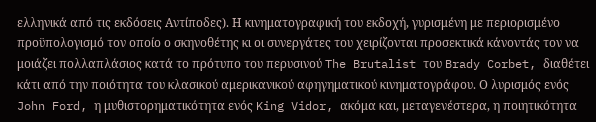ελληνικά από τις εκδόσεις Αντίποδες). Η κινηματογραφική του εκδοχή, γυρισμένη με περιορισμένο προϋπολογισμό τον οποίο ο σκηνοθέτης κι οι συνεργάτες του χειρίζονται προσεκτικά κάνοντάς τον να μοιάζει πολλαπλάσιος κατά τo πρότυπο του περυσινού The Brutalist του Brady Corbet, διαθέτει κάτι από την ποιότητα του κλασικού αμερικανικού αφηγηματικού κινηματογράφου. Ο λυρισμός ενός John Ford, η μυθιστορηματικότητα ενός King Vidor, ακόμα και, μεταγενέστερα, η ποιητικότητα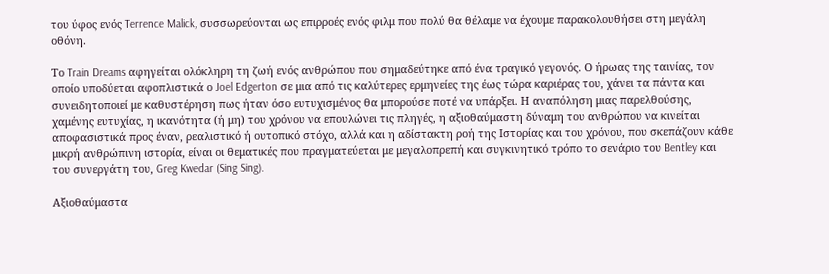του ύφος ενός Terrence Malick, συσσωρεύονται ως επιρροές ενός φιλμ που πολύ θα θέλαμε να έχουμε παρακολουθήσει στη μεγάλη οθόνη.

Το Train Dreams αφηγείται ολόκληρη τη ζωή ενός ανθρώπου που σημαδεύτηκε από ένα τραγικό γεγονός. Ο ήρωας της ταινίας, τον οποίο υποδύεται αφοπλιστικά ο Joel Edgerton σε μια από τις καλύτερες ερμηνείες της έως τώρα καριέρας του, χάνει τα πάντα και συνειδητοποιεί με καθυστέρηση πως ήταν όσο ευτυχισμένος θα μπορούσε ποτέ να υπάρξει. Η αναπόληση μιας παρελθούσης, χαμένης ευτυχίας, η ικανότητα (ή μη) του χρόνου να επουλώνει τις πληγές, η αξιοθαύμαστη δύναμη του ανθρώπου να κινείται αποφασιστικά προς έναν, ρεαλιστικό ή ουτοπικό στόχο, αλλά και η αδίστακτη ροή της Ιστορίας και του χρόνου, που σκεπάζουν κάθε μικρή ανθρώπινη ιστορία, είναι οι θεματικές που πραγματεύεται με μεγαλοπρεπή και συγκινητικό τρόπο το σενάριο του Bentley και του συνεργάτη του, Greg Kwedar (Sing Sing).

Αξιοθαύμαστα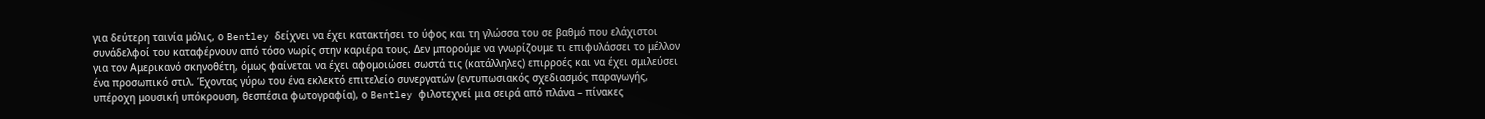για δεύτερη ταινία μόλις, ο Bentley δείχνει να έχει κατακτήσει το ύφος και τη γλώσσα του σε βαθμό που ελάχιστοι συνάδελφοί του καταφέρνουν από τόσο νωρίς στην καριέρα τους. Δεν μπορούμε να γνωρίζουμε τι επιφυλάσσει το μέλλον για τον Αμερικανό σκηνοθέτη, όμως φαίνεται να έχει αφομοιώσει σωστά τις (κατάλληλες) επιρροές και να έχει σμιλεύσει ένα προσωπικό στιλ. Έχοντας γύρω του ένα εκλεκτό επιτελείο συνεργατών (εντυπωσιακός σχεδιασμός παραγωγής, υπέροχη μουσική υπόκρουση, θεσπέσια φωτογραφία), ο Bentley φιλοτεχνεί μια σειρά από πλάνα – πίνακες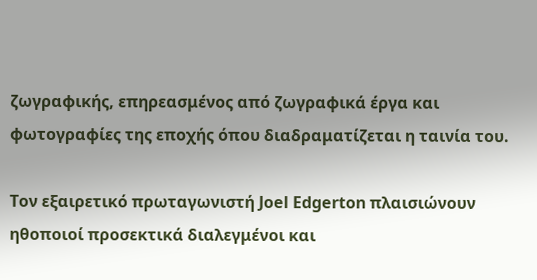ζωγραφικής, επηρεασμένος από ζωγραφικά έργα και φωτογραφίες της εποχής όπου διαδραματίζεται η ταινία του.

Τον εξαιρετικό πρωταγωνιστή Joel Edgerton πλαισιώνουν ηθοποιοί προσεκτικά διαλεγμένοι και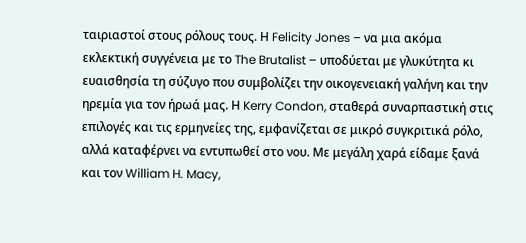ταιριαστοί στους ρόλους τους. Η Felicity Jones – να μια ακόμα εκλεκτική συγγένεια με το The Brutalist – υποδύεται με γλυκύτητα κι ευαισθησία τη σύζυγο που συμβολίζει την οικογενειακή γαλήνη και την ηρεμία για τον ήρωά μας. Η Kerry Condon, σταθερά συναρπαστική στις επιλογές και τις ερμηνείες της, εμφανίζεται σε μικρό συγκριτικά ρόλο, αλλά καταφέρνει να εντυπωθεί στο νου. Με μεγάλη χαρά είδαμε ξανά και τον William H. Macy,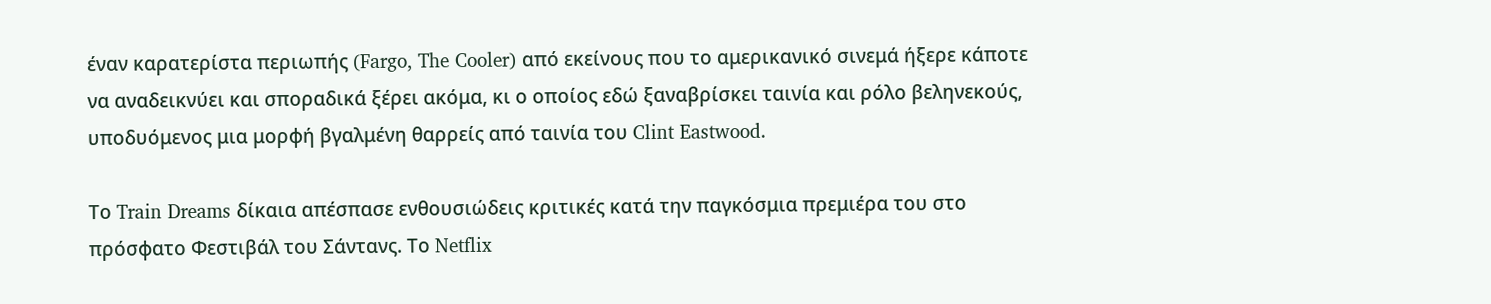έναν καρατερίστα περιωπής (Fargo, The Cooler) από εκείνους που το αμερικανικό σινεμά ήξερε κάποτε να αναδεικνύει και σποραδικά ξέρει ακόμα, κι ο οποίος εδώ ξαναβρίσκει ταινία και ρόλο βεληνεκούς, υποδυόμενος μια μορφή βγαλμένη θαρρείς από ταινία του Clint Eastwood.

Το Train Dreams δίκαια απέσπασε ενθουσιώδεις κριτικές κατά την παγκόσμια πρεμιέρα του στο πρόσφατο Φεστιβάλ του Σάντανς. Το Netflix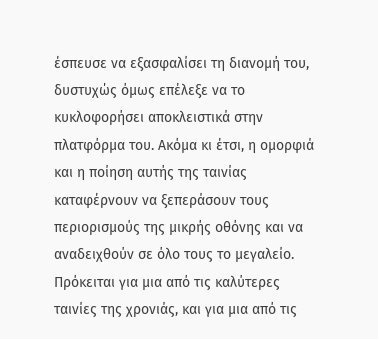έσπευσε να εξασφαλίσει τη διανομή του, δυστυχώς όμως επέλεξε να το κυκλοφορήσει αποκλειστικά στην πλατφόρμα του. Ακόμα κι έτσι, η ομορφιά και η ποίηση αυτής της ταινίας καταφέρνουν να ξεπεράσουν τους περιορισμούς της μικρής οθόνης και να αναδειχθούν σε όλο τους το μεγαλείο. Πρόκειται για μια από τις καλύτερες ταινίες της χρονιάς, και για μια από τις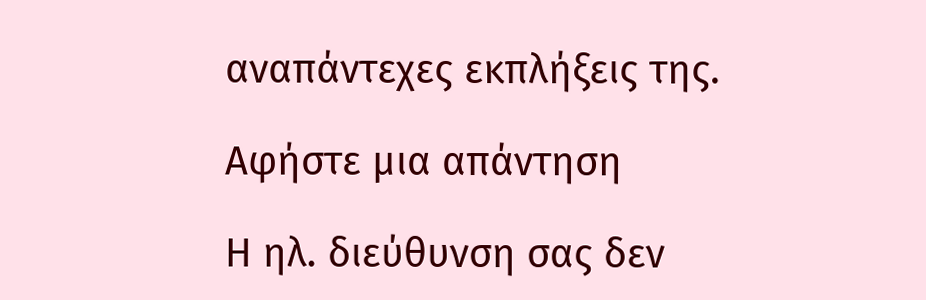αναπάντεχες εκπλήξεις της.

Αφήστε μια απάντηση

Η ηλ. διεύθυνση σας δεν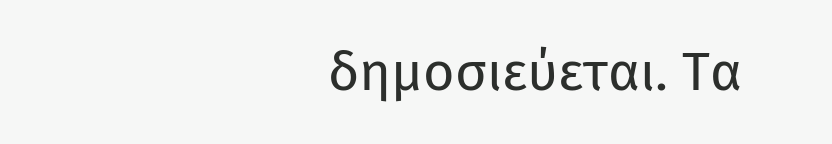δημοσιεύεται. Τα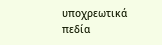υποχρεωτικά πεδία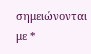σημειώνονται με *